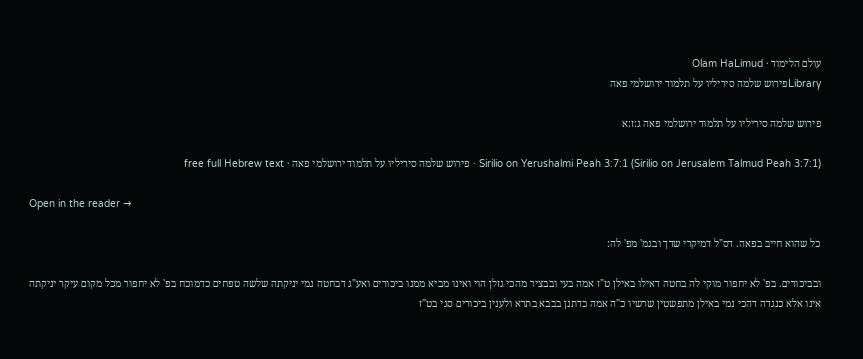עולם הלימוד · Olam HaLimud
Libraryפירוש שלמה סיריליו על תלמוד ירושלמי פאה

פירוש שלמה סיריליו על תלמוד ירושלמי פאה ג:ז:א

Sirilio on Yerushalmi Peah 3:7:1 (Sirilio on Jerusalem Talmud Peah 3:7:1) · פירוש שלמה סיריליו על תלמוד ירושלמי פאה · free full Hebrew text

Open in the reader →

כל שהוא חייב בפאה. דס"ל דמיקרי שדך ובגמ' מפ' לה:

ובביכורים. בפ' לא יחפור מוקי לה בחטה דאילו באילן ט"ז אמה בעי ובבציר מהכי גזלן הוי ואינו מביא ממנו ביכורים ואע"ג דבחטה נמי יניקתה שלשה טפחים כדמוכח בפ' לא יחפור מכל מקום עיקר יניקתה אינו אלא כנגדה דהכי נמי באילן מתפשטין שרשיו כ"ה אמה כדתנן בבבא בתרא ולענין ביכורים סגי בט"ז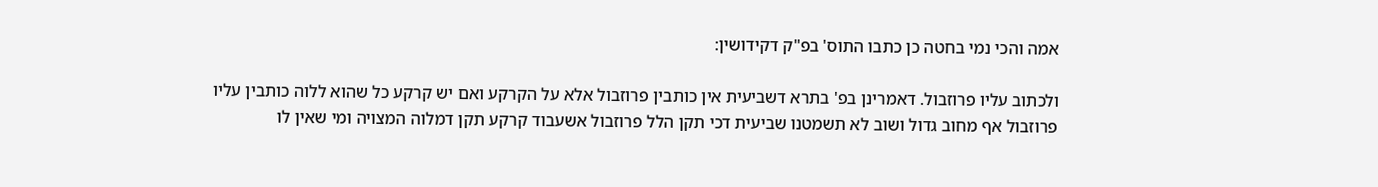אמה והכי נמי בחטה כן כתבו התוס' בפ"ק דקידושין:

ולכתוב עליו פרוזבול. דאמרינן בפ' בתרא דשביעית אין כותבין פרוזבול אלא על הקרקע ואם יש קרקע כל שהוא ללוה כותבין עליו פרוזבול אף מחוב גדול ושוב לא תשמטנו שביעית דכי תקן הלל פרוזבול אשעבוד קרקע תקן דמלוה המצויה ומי שאין לו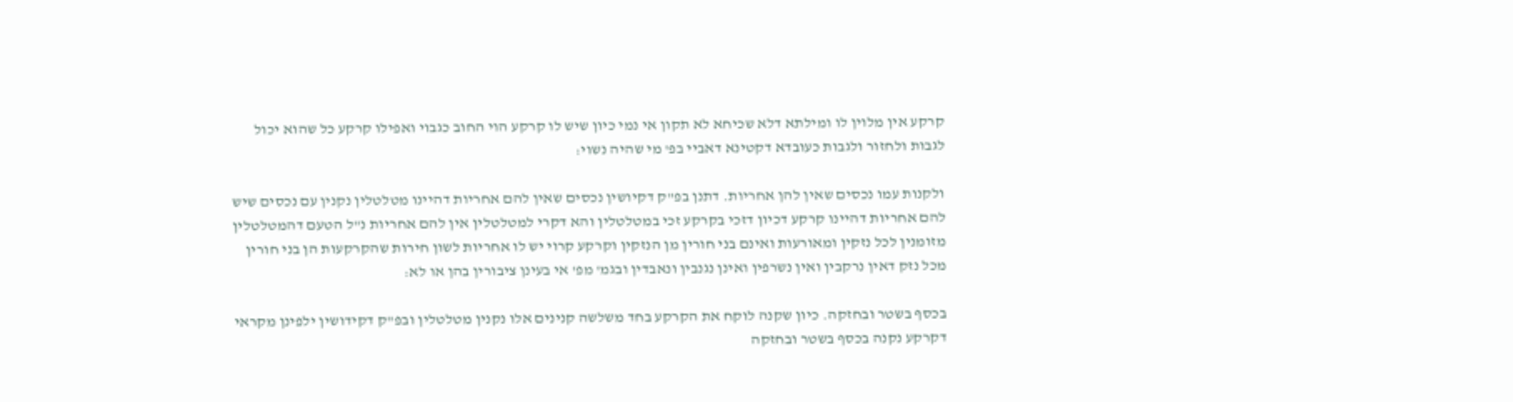קרקע אין מלוין לו ומילתא דלא שכיחא לא תקון אי נמי כיון שיש לו קרקע הוי החוב כגבוי ואפילו קרקע כל שהוא יכול לגבות ולחזור ולגבות כעובדא דקטינא דאביי בפ' מי שהיה נשוי:

ולקנות עמו נכסים שאין להן אחריות. דתנן בפ"ק דקיושין נכסים שאין להם אחריות דהיינו מטלטלין נקנין עם נכסים שיש להם אחריות דהיינו קרקע דכיון דזכי בקרקע זכי במטלטלין והא דקרי למטלטלין אין להם אחריות נ"ל הטעם דהמטלטלין מזומנין לכל נזקין ומאורעות ואינם בני חורין מן הנזקין וקרקע קרוי יש לו אחריות לשון חירות שהקרקעות הן בני חורין מכל נזק דאין נרקבין ואין נשרפין ואינן נגנבין ונאבדין ובגמ' מפ' אי בעינן ציבורין בהן או לא:

בכסף בשטר ובחזקה. כיון שקנה לוקח את הקרקע בחד משלשה קנינים אלו נקנין מטלטלין ובפ"ק דקידושין ילפינן מקראי דקרקע נקנה בכסף בשטר ובחזקה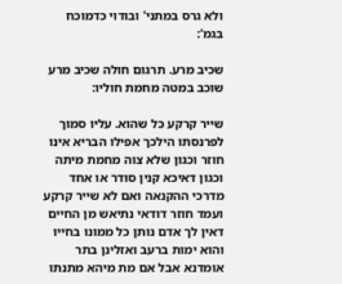ולא גרס במתני' ובודוי כדמוכח בגמ':

שכיב מרע. תרגום חולה שכיב מרע שוכב במטה מחמת חוליו:

שייר קרקע כל שהוא. עליו סמוך לפרנסתו הילכך אפילו הבריא אינו חוזר וכגון שלא צוה מחמת מיתה וכגון דאיכא קנין סודר או אחד מדרכי ההקנאה ואם לא שייר קרקע ועמד חוזר דודאי נתיאש מן החיים דאין לך אדם נותן כל ממונו בחייו והוא ימות ברעב ואזלינן בתר אומדנא אבל אם מת מיהא מתנתו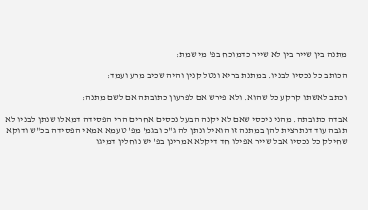מתנה בין שייר בין לא שייר כדמוכח בפ' מי שמת:

הכותב כל נכסיו לבניו. במתנת בריא ונטל קנין והיה שכיב מרע ועמד:

וכתב לאשתו קרקע כל שהוא. ולא פירש אם לפרעון כתובתה אם לשם מתנה:

אבדה כתובתה. מהני ניכסי שאם לא יקנה הבעל נכסים אחרים הרי הפסידה דמאלו שנתן לבניו לא תגבה עוד דנתרצית להן במתנה זו הואיל ונתן לה ג"כ ובגמ' מפ' טעמא אמאי הפסידה בכ"ש ודוקא שחילק כל נכסיו אבל שייר אפילו חד דיקלא אמרינן בפ' יש נוחלין דמיגו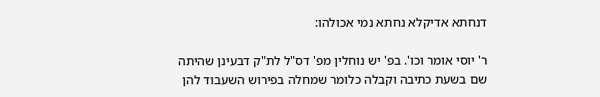דנחתא אדיקלא נחתא נמי אכולהו:

ר' יוסי אומר וכו'. בפ' יש נוחלין מפ' דס"ל לת"ק דבעינן שהיתה שם בשעת כתיבה וקבלה כלומר שמחלה בפירוש השעבוד להן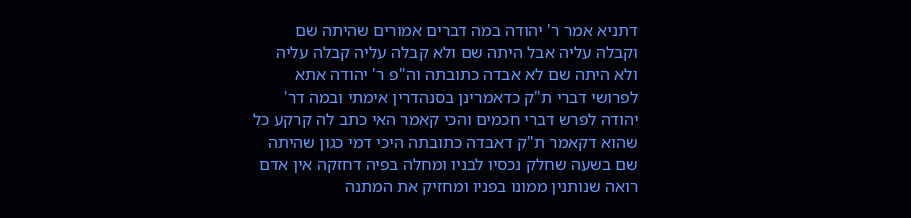דתניא אמר ר' יהודה במה דברים אמורים שהיתה שם וקבלה עליה אבל היתה שם ולא קבלה עליה קבלה עליה ולא היתה שם לא אבדה כתובתה וה"פ ר' יהודה אתא לפרושי דברי ת"ק כדאמרינן בסנהדרין אימתי ובמה דר' יהודה לפרש דברי חכמים והכי קאמר האי כתב לה קרקע כל שהוא דקאמר ת"ק דאבדה כתובתה היכי דמי כגון שהיתה שם בשעה שחלק נכסיו לבניו ומחלה בפיה דחזקה אין אדם רואה שנותנין ממונו בפניו ומחזיק את המתנה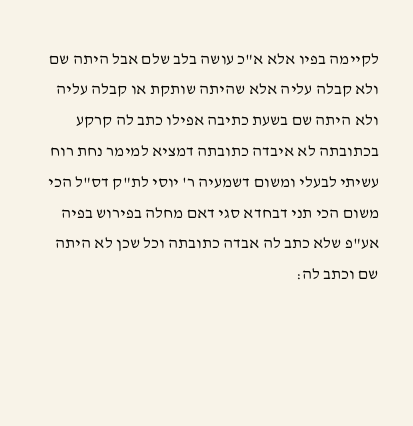לקיימה בפיו אלא א"כ עושה בלב שלם אבל היתה שם ולא קבלה עליה אלא שהיתה שותקת או קבלה עליה ולא היתה שם בשעת כתיבה אפילו כתב לה קרקע בכתובתה לא איבדה כתובתה דמציא למימר נחת רוח עשיתי לבעלי ומשום דשמעיה ר' יוסי לת"ק דס"ל הכי משום הכי תני דבחדא סגי דאם מחלה בפירוש בפיה אע"פ שלא כתב לה אבדה כתובתה וכל שכן לא היתה שם וכתב לה: